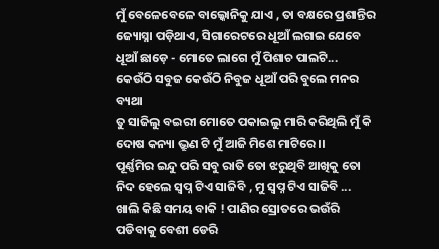ମୁଁ ବେଳେବେଳେ ବାଲ୍କୋନିକୁ ଯାଏ , ତା ବକ୍ଷରେ ପ୍ରଶାନ୍ତିର ଜ୍ୟୋସ୍ନା ପଡ଼ିଥାଏ, ସିଗାରେଟରେ ଧୂଆଁ ଲଗାଇ ଯେବେ ଧୂଆଁ ଛାଡ଼େ - ମୋତେ ଲାଗେ ମୁଁ ପିଶାଚ ପାଲଟି...
କେଉଁଠି ସବୁଜ କେଉଁଠି ନିବୁଜ ଧୂଆଁ ପରି ବୁଲେ ମନର ବ୍ୟଥା
ତୁ ସାଜିଲୁ ବଇରୀ ମୋତେ ପକାଇଲୁ ମାରି କରିଥିଲି ମୁଁ କି ଦୋଷ କନ୍ୟା ଭ୍ରୁଣ ଟି ମୁଁ ଆଜି ମିଶେ ମାଟିରେ ।।
ପୂର୍ଣ୍ଣମିର ଇନ୍ଦୁ ପରି ସବୁ ରାତି ତୋ ଝରୁଥିବି ଆଖିକୁ ତୋ ନିଦ ହେଲେ ସ୍ୱପ୍ନ ଟିଏ ସାଜିବି , ମୁ ସ୍ୱପ୍ନ ଟିଏ ସାଜିବି ...
ଖାଲି କିଛି ସମୟ ବାକି ! ପାଣିର ସ୍ରୋତରେ ଭଉଁରି ପଡିବାକୁ ବେଶୀ ଡେରି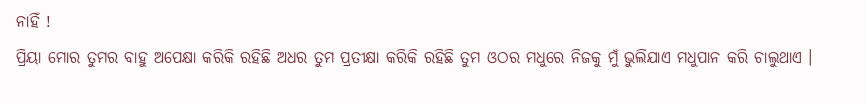ନାହିଁ !
ପ୍ରିୟା ମୋର ତୁମର ବାହୁ ଅପେକ୍ଷା କରିକି ରହିଛି ଅଧର ତୁମ ପ୍ରତୀକ୍ଷା କରିକି ରହିଛି ତୁମ ଓଠର ମଧୁରେ ନିଜକୁ ମୁଁ ଭୁଲିଯାଏ ମଧୁପାନ କରି ଚାଲୁଥାଏ ।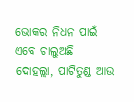ଭୋକର ନିଧନ ପାଇଁ ଏବେ ଚାଲୁଅଛି ଦୋହଲ୍ଲା, ପାଟିତୁଣ୍ଡ ଆଉ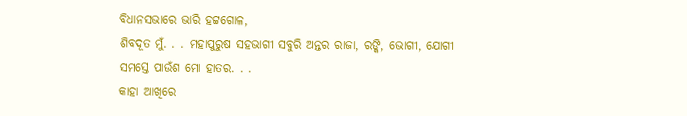ବିଧାନସଭାରେ ଭାରି ହଟ୍ଟଗୋଳ,
ଶିବଦୂତ ମୁଁ. . . ମହାପୁରୁଷ ସହଭାଗୀ ସବୁରି ଅନ୍ତର ରାଜା, ରଙ୍କି, ଭୋଗୀ, ଯୋଗୀ ସମସ୍ତେ ପାଉଁଶ ମୋ ହାତର. . .
କାହା ଆଖିରେ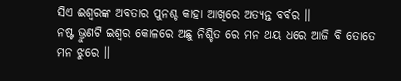ସିଏ ଈଶ୍ୱରଙ୍କ ଅବତାର ପୁନଶ୍ଚ କାହା ଆଖିରେ ଅତ୍ୟନ୍ତ ବର୍ବର ।।
ନଷ୍ଟ ଭ୍ରୁଣଟି ଇଶ୍ଵର କୋଳରେ ଅଛୁ ନିଶ୍ଚିତ ରେ ମନ ଥୟ ଧରେ ଆଜି ବି ତୋତେ ମନ ଝୁରେ ।।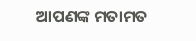ଆପଣଙ୍କ ମତାମତ